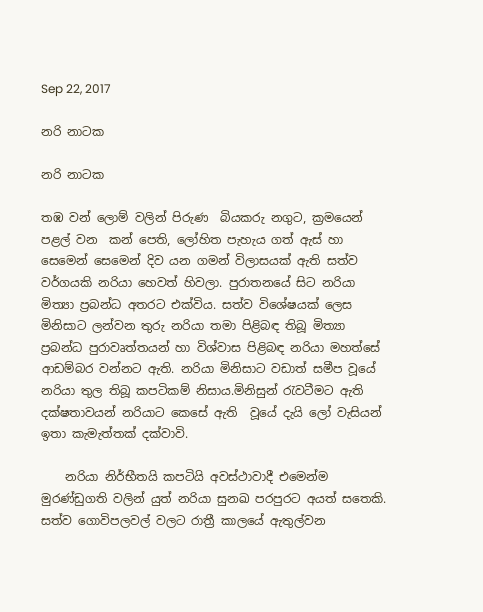Sep 22, 2017

නරි නාටක

නරි නාටක

තඹ වන් ලොම් වලින් පිරුණ  බියකරු නගුට, ක්‍රමයෙන් පළල් වන  කන් පෙති, ලෝහිත පැහැය ගත් ඇස් හා සෙමෙන් සෙමෙන් දිව යන ගමන් විලාසයක් ඇති සත්ව වර්ගයකි නරියා හෙවත් හිවලා. පුරාතනයේ සිට නරියා මිත්‍යා ප්‍රබන්ධ අතරට එක්විය. සත්ව විශේෂයක් ලෙස මිනිසාට ලන්වන තුරු නරියා තමා පිළිබඳ තිබූ මිත්‍යා ප්‍රබන්ධ පුරාවෘත්තයන් හා විශ්වාස පිළිබඳ නරියා මහත්සේ  ආඩම්බර වන්නට ඇති. නරියා මිනිසාට වඩාත් සමීප වූයේ නරියා තුල තිබූ කපටිකම් නිසාය.මිනිසුන් රැවටීමට ඇති දක්ෂතාවයන් නරියාට කෙසේ ඇති  වූයේ දැයි ලෝ වැසියන් ඉතා කැමැත්තක් දක්වාවි.

    නරියා නිර්භීතයි කපටියි අවස්ථාවාදී එමෙන්ම මුරණ්ඩුගති වලින් යුත් නරියා සුනඛ පරපුරට අයත් සතෙකි. සත්ව ගොවිපලවල් වලට රාත්‍රී කාලයේ ඇතුල්වන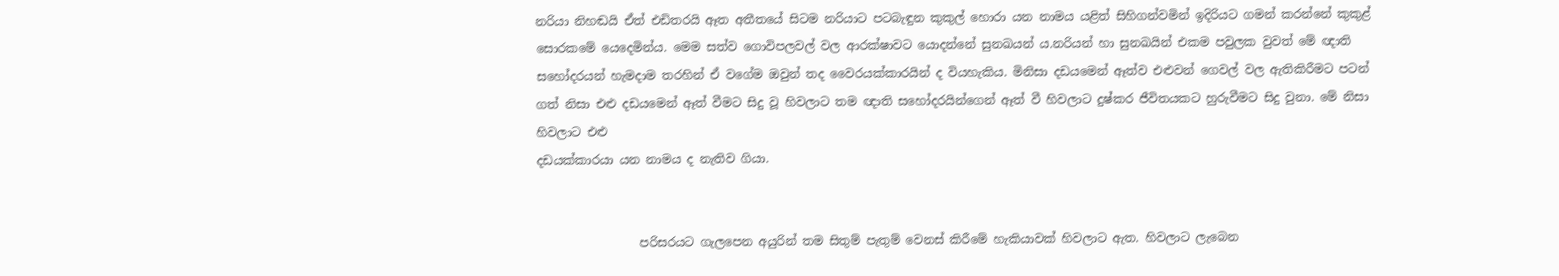නරියා නිහඬයි ඒත් එඩිතරයි ඈත අතීතයේ සිටම නරියාට පටබැඳුන කුකුල් හොරා යන නාමය යළිත් සිහිගන්වමින් ඉදිරියට ගමන් කරන්නේ කුකුළ් සොරකමේ යෙදෙමින්ය. මෙම සත්ව ගොවිපලවල් වල ආරක්ෂාවට යොදන්නේ සුනඛයන් ය.නරියන් හා සුනඛයින් එකම පවුලක වුවත් මේ ඥාති සහෝදරයන් හැමදාම තරහින් ඒ වගේම ඔවුන් තද වෛරයක්කාරයින් ද වියහැකිය. මිනිසා දඩයමෙන් ඈත්ව එළුවන් ගෙවල් වල ඇතිකිරීමට පටන් ගත් නිසා එළු දඩයමෙන් ඈත් වීමට සිදු වූ හිවලාට තම ඥාති සහෝදරයින්ගෙන් ඈත් වී හිවලාට දුෂ්කර ජීවිතයකට හුරුවීමට සිදු වුනා. මේ නිසා හිවලාට එළු
දඩයක්කාරයා යන නාමය ද නැතිව ගියා.


                 පරිසරයට ගැලපෙන අයුරින් තම සිතුම් පැතුම් වෙනස් කිරීමේ හැකියාවක් හිවලාට ඇත. හිවලාට ලැබෙන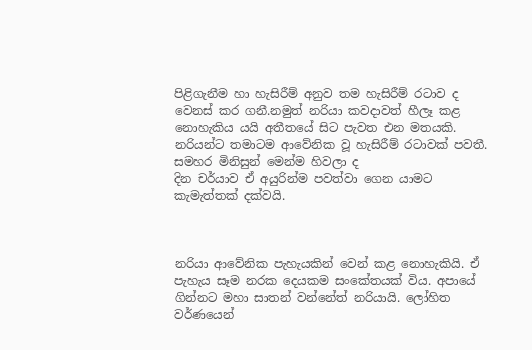පිළිගැනීම හා හැසිරීම් අනුව තම හැසිරීම් රටාව ද වෙනස් කර ගනී.නමුත් නරියා කවදාවත් හීලෑ කළ නොහැකිය යයි අතීතයේ සිට පැවත එන මතයකි. නරියන්ට තමාටම ආවේනික වූ හැසිරීම් රටාවක් පවතී. සමහර මිනිසුන් මෙන්ම හිවලා ද
දින චර්යාව ඒ අයුරින්ම පවත්වා ගෙන යාමට කැමැත්තක් දක්වයි.



නරියා ආවේනික පැහැයකින් වෙන් කළ නොහැකියි. ඒ පැහැය සෑම නරක දෙයකම සංකේතයක් විය. අපායේ ගින්නට මහා සාතන් වන්නේත් නරියායි. ලෝහිත වර්ණයෙන්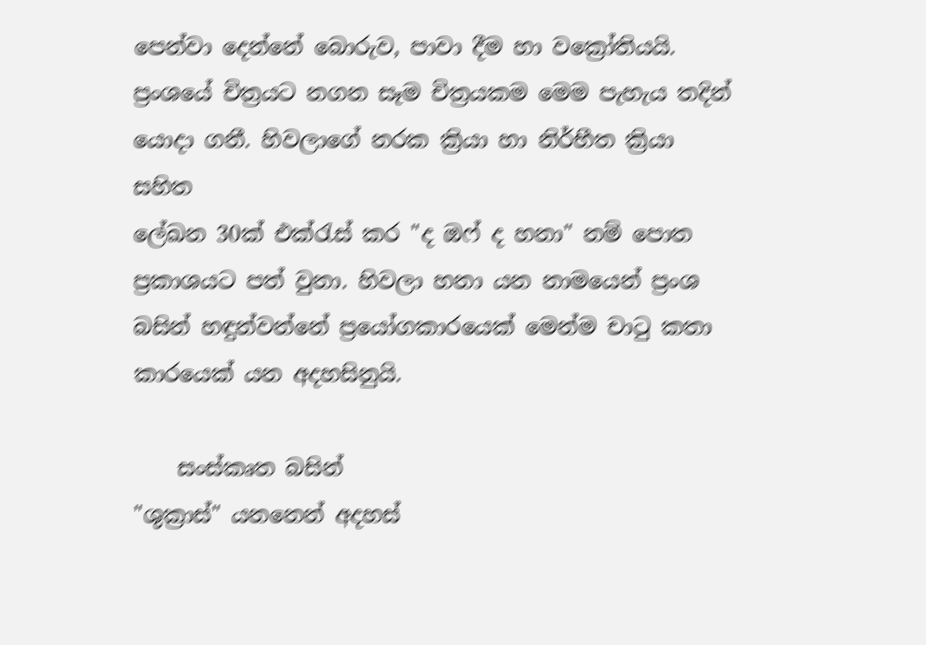පෙන්වා දෙන්නේ බොරුව, පාවා දීම හා වක්‍රෝතියයි. ප්‍රංශයේ චිත්‍රයට නගන සෑම චිත්‍රයකම මෙම පැහැය තදින් යොදා ගනී. හිවලාගේ නරක ක්‍රියා හා නිර්භීත ක්‍රියා සහිත
ලේඛන 30ක් එක්රැස් කර "ද ඔෆ් ද හනා" නම් පොත ප්‍රකාශයට පත් වුනා. හිවලා හනා යන නාමයෙන් ප්‍රංශ බසින් හඳුන්වන්නේ ප්‍රයෝගකාරයෙක් මෙන්ම චාටු කතා කාරයෙක් යන අදහසිනුයි.

    සංස්කෘත බසින්
"ශුක්‍රාස්" යනනෙන් අදහස්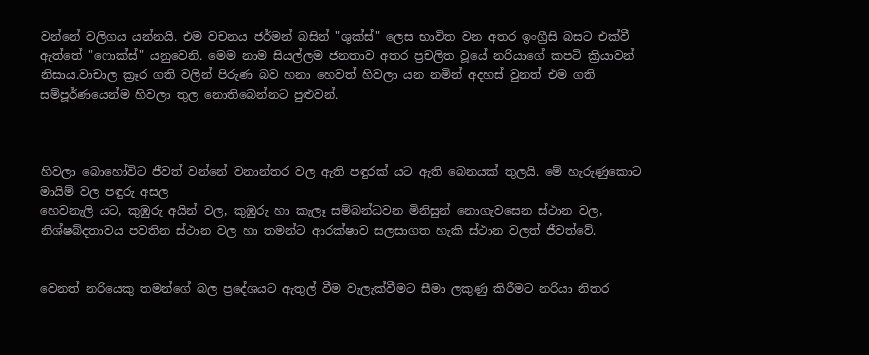වන්නේ වලිගය යන්නයි. එම වචනය ජර්මන් බසින් "ශුක්ස්" ලෙස භාවිත වන අතර ඉංග්‍රීසි බසට එක්වී ඇත්තේ "ෆොක්ස්" යනුවෙනි. මෙම නාම සියල්ලම ජනතාව අතර ප්‍රචලිත වූයේ නරියාගේ කපටි ක්‍රියාවන් නිසාය.වාචාල ක්‍රෑර ගති වලින් පිරුණ බව හනා හෙවත් හිවලා යන නමින් අදහස් වුනත් එම ගති සම්පූර්ණයෙන්ම හිවලා තුල නොතිබෙන්නට පුළුවන්.



හිවලා බොහෝවිට ජීවත් වන්නේ වනාන්තර වල ඇති පඳුරක් යට ඇති බෙනයක් තුලයි. මේ හැරුණුකොට මායිම් වල පඳුරු අසල
හෙවනැලි යට, කුඹුරු අයින් වල, කුඹුරු හා කැලෑ සම්බන්ධවන මිනිසුන් නොගැවසෙන ස්ථාන වල, නිශ්ෂබ්දතාවය පවතින ස්ථාන වල හා තමන්ට ආරක්ෂාව සලසාගත හැකි ස්ථාන වලත් ජීවත්වේ.


වෙනත් නරියෙකු තමන්ගේ බල ප්‍රදේශයට ඇතුල් වීම වැලැක්වීමට සීමා ලකුණු කිරීමට නරියා නිතර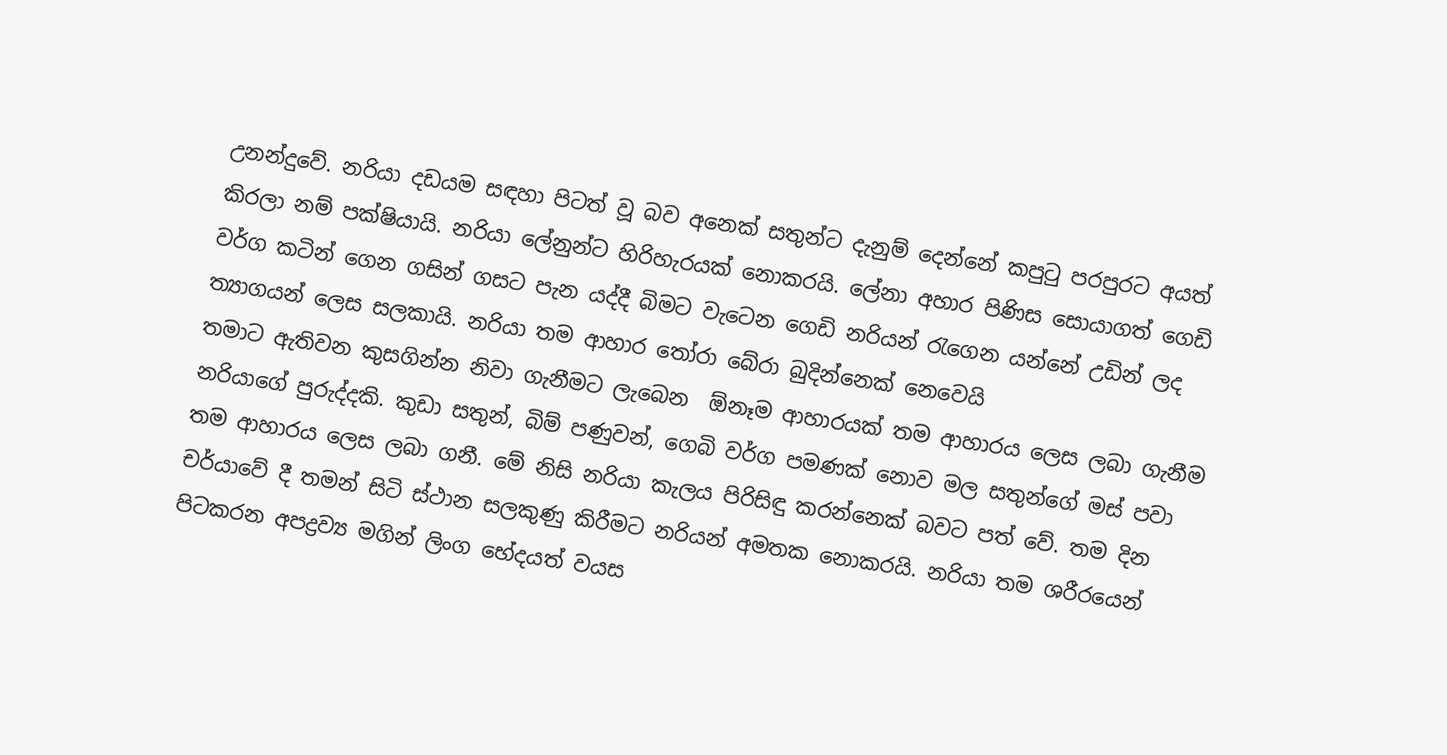උනන්දුවේ. නරියා දඩයම සඳහා පිටත් වූ බව අනෙක් සතුන්ට දැනුම් දෙන්නේ කපුටු පරපුරට අයත් කිරලා නම් පක්ෂියායි. නරියා ලේනුන්ට හිරිහැරයක් නොකරයි. ලේනා අහාර පිණිස සොයාගත් ගෙඩි වර්ග කටින් ගෙන ගසින් ගසට පැන යද්දී බිමට වැටෙන ගෙඩි නරියන් රැගෙන යන්නේ උඩින් ලද ත්‍යාගයන් ලෙස සලකායි. නරියා තම ආහාර තෝරා බේරා බුදින්නෙක් නෙවෙයි
තමාට ඇතිවන කුසගින්න නිවා ගැනීමට ලැබෙන  ඕනෑම ආහාරයක් තම ආහාරය ලෙස ලබා ගැනීම නරියාගේ පුරුද්දකි. කුඩා සතුන්, බිම් පණුවන්, ගෙබි වර්ග පමණක් නොව මල සතුන්ගේ මස් පවා තම ආහාරය ලෙස ලබා ගනී. මේ නිසි නරියා කැලය පිරිසිඳු කරන්නෙක් බවට පත් වේ. තම දින චර්යාවේ දී තමන් සිටි ස්ථාන සලකුණු කිරීමට නරියන් අමතක නොකරයි. නරියා තම ශරීරයෙන් පිටකරන අපද්‍රව්‍ය මගින් ලිංග භේදයත් වයස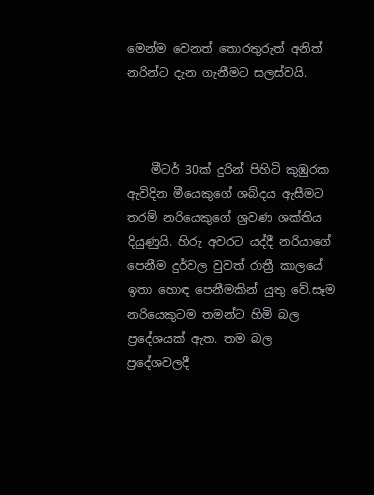මෙන්ම වෙනත් තොරතුරුත් අනිත් නරින්ට දැන ගැනීමට සලස්වයි.



    මීටර් 30ක් දුරින් පිහිටි කුඹුරක ඇවිදින මීයෙකුගේ ශබ්දය ඇසීමට තරම් නරියෙකුගේ ශ්‍රවණ ශක්තිය දියුණුයි. හිරු අවරට යද්දී නරියාගේ පෙනීම දුර්වල වුවත් රාත්‍රී කාලයේ ඉතා හොඳ පෙනීමකින් යුතු වේ.සෑම නරියෙකුටම තමන්ට හිමි බල ප්‍රදේශයක් ඇත. තම බල ප්‍රදේශවලදී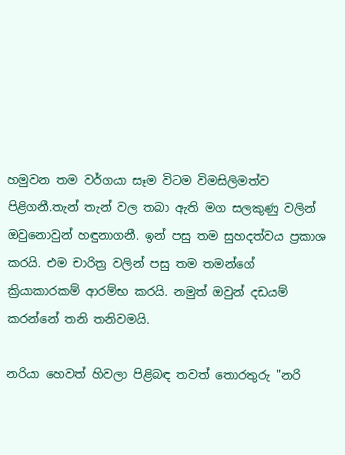හමුවන තම වර්ගයා සෑම විටම විමසිලිමත්ව පිළිගනී.තැන් තැන් වල තබා ඇති මග සලකුණු වලින් ඔවුනොවුන් හඳුනාගනී. ඉන් පසු තම සුහදත්වය ප්‍රකාශ කරයි. එම චාරිත්‍ර වලින් පසු තම තමන්ගේ ක්‍රියාකාරකම් ආරම්භ කරයි. නමුත් ඔවුන් දඩයම් කරන්නේ තනි තනිවමයි.

නරියා හෙවත් හිවලා පිළිබඳ තවත් තොරතුරු "නරි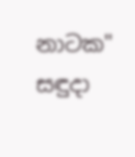නාටක"  සඳුදා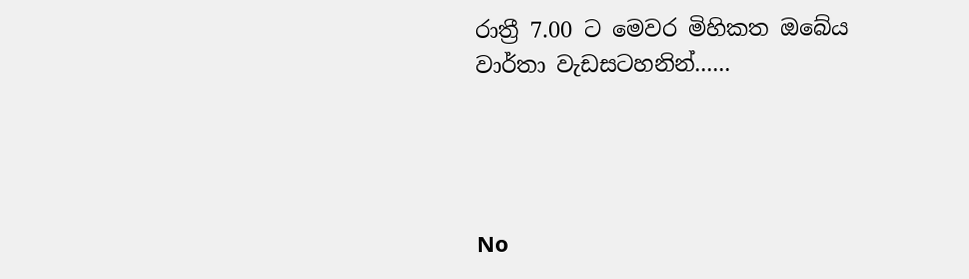රාත්‍රී 7.00 ට මෙවර මිහිකත ඔබේය වාර්තා වැඩසටහනින්......




No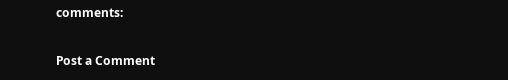comments:

Post a Comment